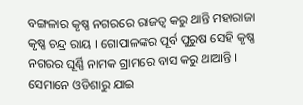ବଙ୍ଗଳାର କୃଷ୍ଣ ନଗରରେ ରାଜତ୍ୱ କରୁ ଥାନ୍ତି ମହାରାଜା କୃଷ୍ଣ ଚନ୍ଦ୍ର ରାୟ । ଗୋପାଳଙ୍କର ପୂର୍ବ ପୁରୁଷ ସେହି କୃଷ୍ଣ ନଗରର ଘୂର୍ଣ୍ଣି ନାମକ ଗ୍ରାମରେ ବାସ କରୁ ଥାଆନ୍ତି । ସେମାନେ ଓଡିଶାରୁ ଯାଇ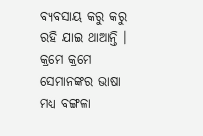ବ୍ୟବସାୟ କରୁ କରୁ ରହି ଯାଇ ଥାଆନ୍ତି । କ୍ରମେ କ୍ରମେ ସେମାନଙ୍କର ଭାଷା ମଧ୍ୟ ବଙ୍ଗଳା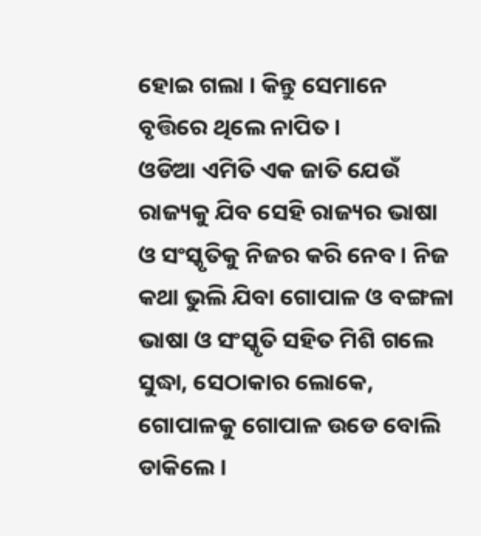ହୋଇ ଗଲା । କିନ୍ତୁ ସେମାନେ ବୃତ୍ତିରେ ଥିଲେ ନାପିତ ।
ଓଡିଆ ଏମିତି ଏକ ଜାତି ଯେଉଁ ରାଜ୍ୟକୁ ଯିବ ସେହି ରାଜ୍ୟର ଭାଷା ଓ ସଂସ୍କୃତିକୁ ନିଜର କରି ନେବ । ନିଜ କଥା ଭୁଲି ଯିବା ଗୋପାଳ ଓ ବଙ୍ଗଳା ଭାଷା ଓ ସଂସ୍କୃତି ସହିତ ମିଶି ଗଲେ ସୁଦ୍ଧା, ସେଠାକାର ଲୋକେ, ଗୋପାଳକୁ ଗୋପାଳ ଉଡେ ବୋଲି ଡାକିଲେ ।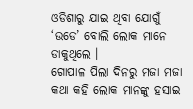ଓଡିଶାରୁ ଯାଇ ଥିବା ଯୋଗୁଁ ‘ଉଡେ’ ବୋଲି ଲୋକ ମାନେ ଡାକୁଥିଲେ ।
ଗୋପାଳ ପିଲା ଦିନରୁ ମଜା ମଜା କଥା କହି ଲୋକ ମାନଙ୍କୁ ହସାଇ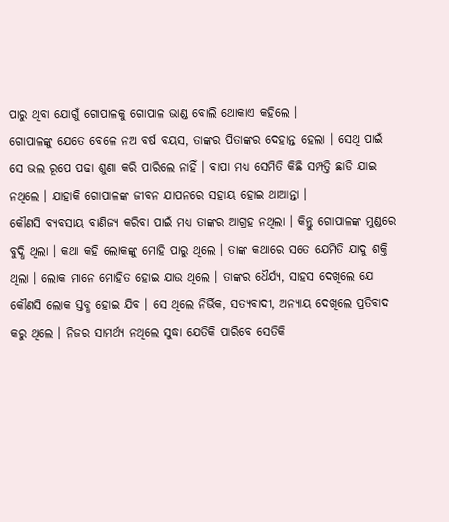ପାରୁ ଥିବା ଯୋଗୁଁ ଗୋପାଳକୁ ଗୋପାଳ ଭାଣ୍ଡ ବୋଲି ଥୋକାଏ କହିଲେ ।
ଗୋପାଳଙ୍କୁ ଯେତେ ବେଳେ ନଅ ବର୍ଷ ବୟସ, ତାଙ୍କର ପିତାଙ୍କର ଦେହାନ୍ତ ହେଲା । ସେଥି ପାଇଁ ସେ ଭଲ ରୂପେ ପଢା ଶୁଣା କରି ପାରିଲେ ନାହିଁ । ବାପା ମଧ୍ୟ ସେମିତି କିଛି ସମ୍ପତ୍ତି ଛାଡି ଯାଇ ନଥିଲେ । ଯାହାକି ଗୋପାଳଙ୍କ ଜୀବନ ଯାପନରେ ସହାୟ ହୋଇ ଥାଆନ୍ତା ।
କୌଣସି ବ୍ୟବସାୟ ବାଣିଜ୍ୟ କରିବା ପାଇଁ ମଧ୍ୟ ତାଙ୍କର ଆଗ୍ରହ ନଥିଲା । କିନ୍ତୁ ଗୋପାଳଙ୍କ ମୁଣ୍ଡରେ ବୁଦ୍ଧି ଥିଲା । କଥା କହି ଲୋକଙ୍କୁ ମୋହି ପାରୁ ଥିଲେ । ତାଙ୍କ କଥାରେ ସତେ ଯେମିତି ଯାଦୁ ଶକ୍ତି ଥିଲା । ଲୋକ ମାନେ ମୋହିତ ହୋଇ ଯାଉ ଥିଲେ । ତାଙ୍କର ଧୈର୍ଯ୍ୟ, ସାହସ ଦେଖିଲେ ଯେ କୌଣସି ଲୋକ ସ୍ତବ୍ଧ ହୋଇ ଯିବ । ସେ ଥିଲେ ନିର୍ଭିକ, ସତ୍ୟବାଦୀ, ଅନ୍ୟାୟ ଦେଖିଲେ ପ୍ରତିବାଦ କରୁ ଥିଲେ । ନିଜର ସାମର୍ଥ୍ୟ ନଥିଲେ ସୁଦ୍ଧା ଯେତିକି ପାରିବେ ସେତିକି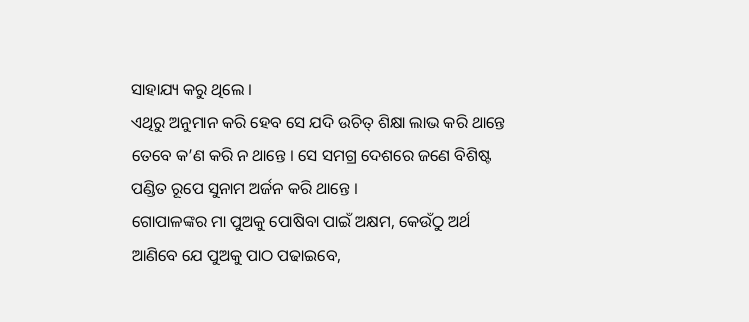ସାହାଯ୍ୟ କରୁ ଥିଲେ ।
ଏଥିରୁ ଅନୁମାନ କରି ହେବ ସେ ଯଦି ଉଚିତ୍ ଶିକ୍ଷା ଲାଭ କରି ଥାନ୍ତେ ତେବେ କ’ଣ କରି ନ ଥାନ୍ତେ । ସେ ସମଗ୍ର ଦେଶରେ ଜଣେ ବିଶିଷ୍ଟ ପଣ୍ଡିତ ରୂପେ ସୁନାମ ଅର୍ଜନ କରି ଥାନ୍ତେ ।
ଗୋପାଳଙ୍କର ମା ପୁଅକୁ ପୋଷିବା ପାଇଁ ଅକ୍ଷମ, କେଉଁଠୁ ଅର୍ଥ ଆଣିବେ ଯେ ପୁଅକୁ ପାଠ ପଢାଇବେ,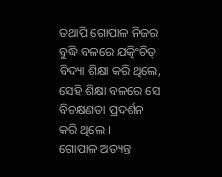ତଥାପି ଗୋପାଳ ନିଜର ବୁଦ୍ଧି ବଳରେ ଯତ୍କିଂଚିତ୍ ବିଦ୍ୟା ଶିକ୍ଷା କରି ଥିଲେ, ସେହି ଶିକ୍ଷା ବଳରେ ସେ ବିଚକ୍ଷଣତା ପ୍ରଦର୍ଶନ କରି ଥିଲେ ।
ଗୋପାଳ ଅତ୍ୟନ୍ତ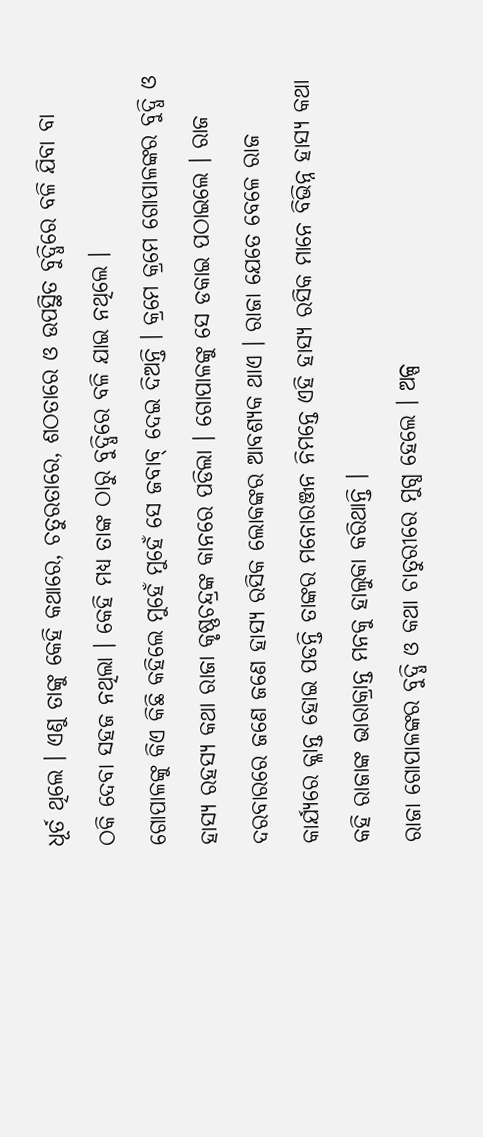ଧୂର୍ତ ଥିଲେ । ଏଣୁ ତାଙ୍କୁ କେହି କଥାରେ, ଚତୁରତାରେ, ଶଠତାରେ ଓ ଉପସ୍ଥିତ ବୁଦ୍ଧିରେ ବଳି ଯିବା ବା ଠକି ଦେବା ସହଜ ନଥିଲା । କେହି ମଧ୍ୟ ତାଙ୍କ ଠାରୁ ବୁଦ୍ଧିରେ ବଳି ଯାଇ ନଥିଲେ ।
ଗୋପାଳଙ୍କୁ କିଏ କିଛି କହିଲେ ମୁହେଁ ମୁହେଁ ସେ ଜବାବ୍ ଦେଇ ଦିଅନ୍ତି । କ୍ରମେ କ୍ରମେ ଗୋପାଳଙ୍କର ବୁଦ୍ଧି ଓ ହାସ୍ୟ ରହସ୍ୟ କଥା ରାଜା କୃଷ୍ଣଚନ୍ଦ୍ରଙ୍କ କାନରେ ପଡିଲା । ଗୋପାଳଙ୍କୁ ସେ ଡକାଇ ପଠାଇଲେ । ରାଜ ଦରବାରରେ ଜଣେ ଜଣେ ହାସ୍ୟ ରସିକ ଲୋକଙ୍କର ଆବଶ୍ୟକ ଥାଏ । ରାଜା ଯେତେ ବେଳେ ରାଜ କାର୍ଯ୍ୟରେ କ୍ଳାନ୍ତ ହୋଇ ପଡନ୍ତି ତାଙ୍କର ମନୋରଞ୍ଜନ ନିମନ୍ତେ ଏହି ହାସ୍ୟ ରସିକ ମାନେ ବିଭିନ୍ନ ହାସ୍ୟ କଥା କହି ରାଜାଙ୍କ ଭାରାକ୍ରାନ୍ତ ମନକୁ ହାଲୁକା କରିଥାନ୍ତି ।
ରାଜା ଗୋପାଳଙ୍କର ବୁଦ୍ଧି ଓ କଥା ଚାତୁରୀରେ ମୁଗ୍ଧ ହେଲେ । ଅଳ୍ପ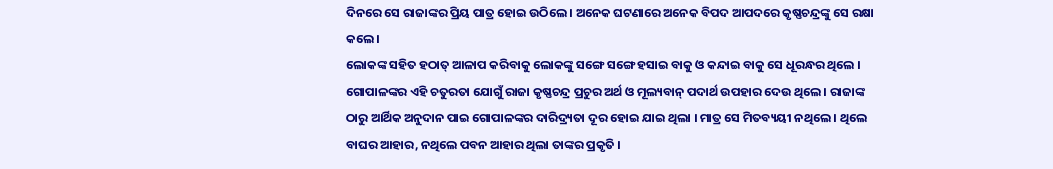ଦିନରେ ସେ ରାଜାଙ୍କର ପ୍ରିୟ ପାତ୍ର ହୋଇ ଉଠିଲେ । ଅନେକ ଘଟଣାରେ ଅନେକ ବିପଦ ଆପଦରେ କୃଷ୍ଣଚନ୍ଦ୍ରଙ୍କୁ ସେ ରକ୍ଷା କଲେ ।
ଲୋକଙ୍କ ସହିତ ହଠାତ୍ ଆଳାପ କରିବାକୁ ଲୋକଙ୍କୁ ସଙ୍ଗେ ସଙ୍ଗେ ହସାଇ ବାକୁ ଓ କନ୍ଦାଇ ବାକୁ ସେ ଧୂରନ୍ଧର ଥିଲେ । ଗୋପାଳଙ୍କର ଏହି ଚତୁରତା ଯୋଗୁଁ ରାଜା କୃଷ୍ଣଚନ୍ଦ୍ର ପ୍ରଚୁର ଅର୍ଥ ଓ ମୂଲ୍ୟବାନ୍ ପଦାର୍ଥ ଉପହାର ଦେଉ ଥିଲେ । ରାଜାଙ୍କ ଠାରୁ ଆର୍ଥିକ ଅନୁଦାନ ପାଇ ଗୋପାଳଙ୍କର ଦାରିଦ୍ର୍ୟତା ଦୂର ହୋଇ ଯାଇ ଥିଲା । ମାତ୍ର ସେ ମିତବ୍ୟୟୀ ନଥିଲେ । ଥିଲେ ବାଘର ଆହାର, ନଥିଲେ ପବନ ଆହାର ଥିଲା ତାଙ୍କର ପ୍ରକୃତି ।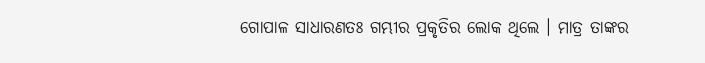ଗୋପାଳ ସାଧାରଣତଃ ଗମ୍ଭୀର ପ୍ରକୃତିର ଲୋକ ଥିଲେ । ମାତ୍ର ତାଙ୍କର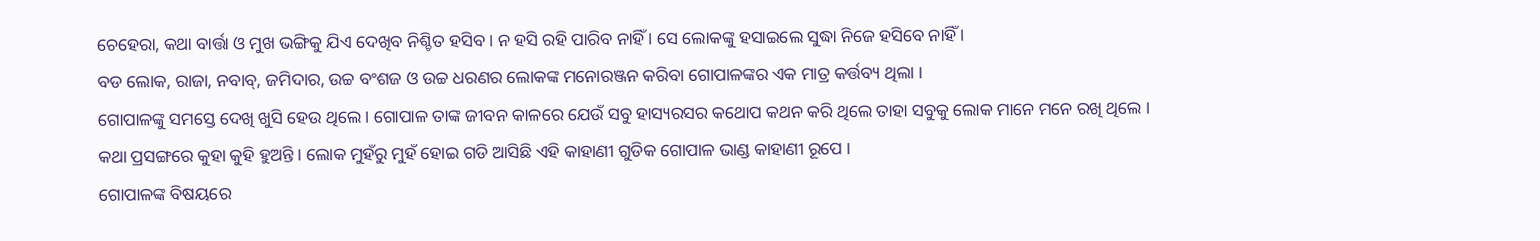ଚେହେରା, କଥା ବାର୍ତ୍ତା ଓ ମୁଖ ଭଙ୍ଗିକୁ ଯିଏ ଦେଖିବ ନିଶ୍ଚିତ ହସିବ । ନ ହସି ରହି ପାରିବ ନାହିଁ । ସେ ଲୋକଙ୍କୁ ହସାଇଲେ ସୁଦ୍ଧା ନିଜେ ହସିବେ ନାହିଁ ।
ବଡ ଲୋକ, ରାଜା, ନବାବ୍, ଜମିଦାର, ଉଚ୍ଚ ବଂଶଜ ଓ ଉଚ୍ଚ ଧରଣର ଲୋକଙ୍କ ମନୋରଞ୍ଜନ କରିବା ଗୋପାଳଙ୍କର ଏକ ମାତ୍ର କର୍ତ୍ତବ୍ୟ ଥିଲା ।
ଗୋପାଳଙ୍କୁ ସମସ୍ତେ ଦେଖି ଖୁସି ହେଉ ଥିଲେ । ଗୋପାଳ ତାଙ୍କ ଜୀବନ କାଳରେ ଯେଉଁ ସବୁ ହାସ୍ୟରସର କଥୋପ କଥନ କରି ଥିଲେ ତାହା ସବୁକୁ ଲୋକ ମାନେ ମନେ ରଖି ଥିଲେ । କଥା ପ୍ରସଙ୍ଗରେ କୁହା କୁହି ହୁଅନ୍ତି । ଲୋକ ମୁହଁରୁ ମୁହଁ ହୋଇ ଗଡି ଆସିଛି ଏହି କାହାଣୀ ଗୁଡିକ ଗୋପାଳ ଭାଣ୍ଡ କାହାଣୀ ରୂପେ ।
ଗୋପାଳଙ୍କ ବିଷୟରେ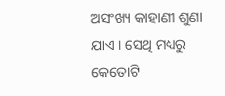ଅସଂଖ୍ୟ କାହାଣୀ ଶୁଣା ଯାଏ । ସେଥି ମଧ୍ୟରୁ କେତୋଟି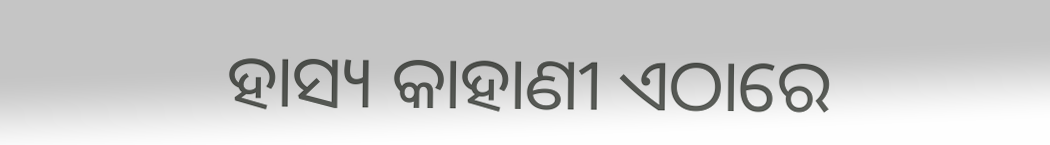ହାସ୍ୟ କାହାଣୀ ଏଠାରେ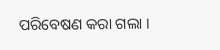ପରିବେଷଣ କରା ଗଲା ।